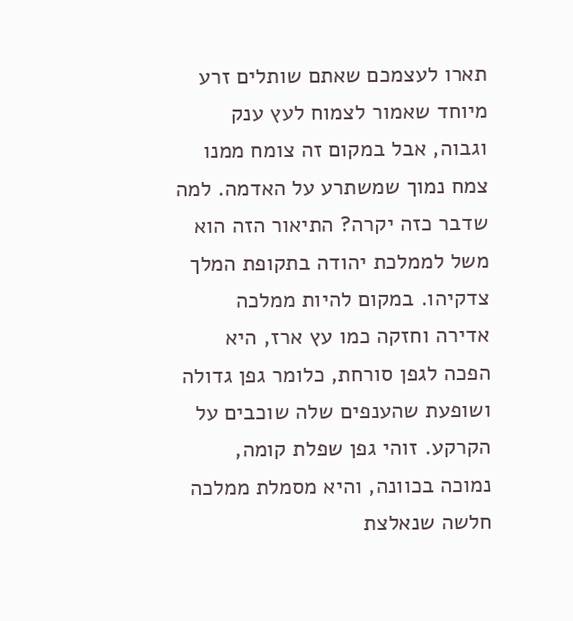תארו לעצמכם שאתם שותלים זרע מיוחד שאמור לצמוח לעץ ענק וגבוה, אבל במקום זה צומח ממנו צמח נמוך שמשתרע על האדמה. למה שדבר כזה יקרה? התיאור הזה הוא משל לממלכת יהודה בתקופת המלך צדקיהו. במקום להיות ממלכה אדירה וחזקה כמו עץ ארז, היא הפכה לגפן סורחת, כלומר גפן גדולה ושופעת שהענפים שלה שוכבים על הקרקע. זוהי גפן שפלת קומה, נמוכה בכוונה, והיא מסמלת ממלכה חלשה שנאלצת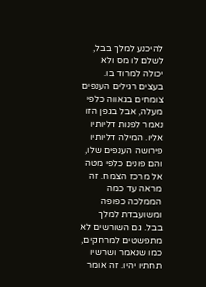להיכנע למלך בבל, לשלם לו מס ולא יכולה למרוד בו.
בעצים רגילים הענפים צומחים בגאווה כלפי מעלה, אבל בגפן הזו נאמר לפנות דליותיו אליו. המילה דליותיו פירושה הענפים שלו, והם פונים כלפי מטה אל מרכז הצמח. זה מראה עד כמה הממלכה כפופה ומשועבדת למלך בבל. גם השורשים לא מתפשטים למרחקים, כמו שנאמר ושרשיו תחתיו יהיו. זה אומר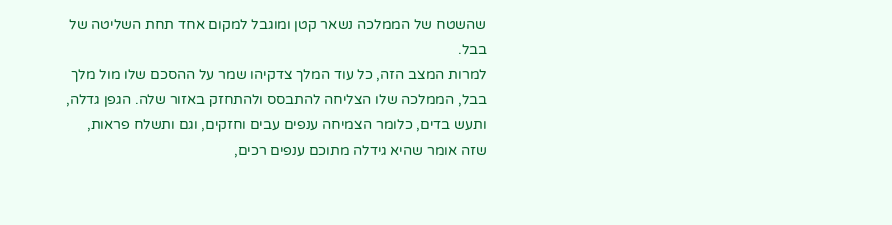שהשטח של הממלכה נשאר קטן ומוגבל למקום אחד תחת השליטה של בבל.
למרות המצב הזה, כל עוד המלך צדקיהו שמר על ההסכם שלו מול מלך בבל, הממלכה שלו הצליחה להתבסס ולהתחזק באזור שלה. הגפן גדלה, ותעש בדים, כלומר הצמיחה ענפים עבים וחזקים, וגם ותשלח פראות, שזה אומר שהיא גידלה מתוכם ענפים רכים,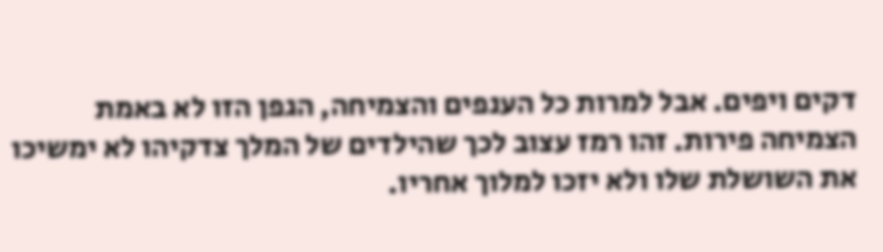דקים ויפים. אבל למרות כל הענפים והצמיחה, הגפן הזו לא באמת הצמיחה פירות. זהו רמז עצוב לכך שהילדים של המלך צדקיהו לא ימשיכו את השושלת שלו ולא יזכו למלוך אחריו.